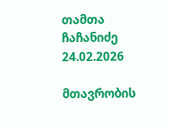თამთა ჩაჩანიძე
24.02.2026

მთავრობის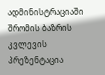ადმინისტრაციაში შრომის ბაზრის კვლევის პრეზენტაცია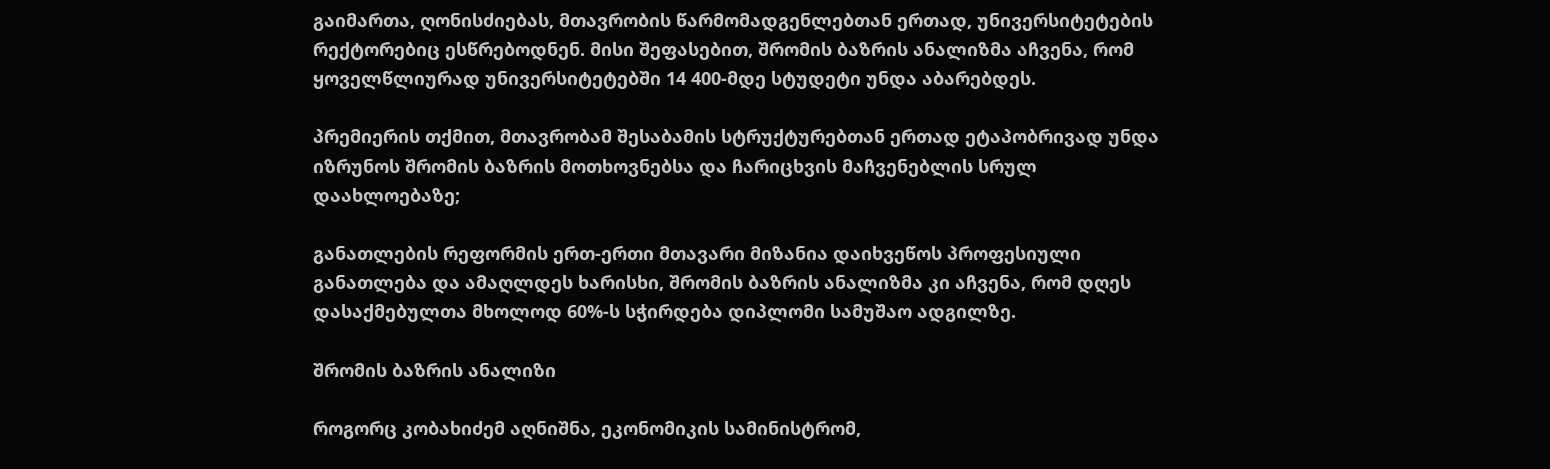გაიმართა, ღონისძიებას, მთავრობის წარმომადგენლებთან ერთად, უნივერსიტეტების რექტორებიც ესწრებოდნენ. მისი შეფასებით, შრომის ბაზრის ანალიზმა აჩვენა, რომ ყოველწლიურად უნივერსიტეტებში 14 400-მდე სტუდეტი უნდა აბარებდეს.

პრემიერის თქმით, მთავრობამ შესაბამის სტრუქტურებთან ერთად ეტაპობრივად უნდა იზრუნოს შრომის ბაზრის მოთხოვნებსა და ჩარიცხვის მაჩვენებლის სრულ დაახლოებაზე;

განათლების რეფორმის ერთ-ერთი მთავარი მიზანია დაიხვეწოს პროფესიული განათლება და ამაღლდეს ხარისხი, შრომის ბაზრის ანალიზმა კი აჩვენა, რომ დღეს დასაქმებულთა მხოლოდ 60%-ს სჭირდება დიპლომი სამუშაო ადგილზე.

შრომის ბაზრის ანალიზი

როგორც კობახიძემ აღნიშნა, ეკონომიკის სამინისტრომ,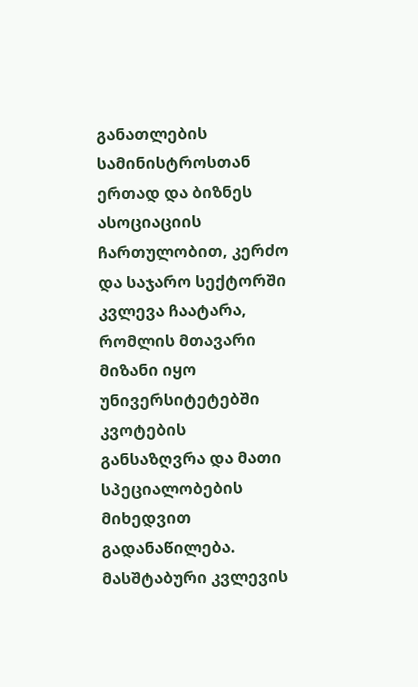განათლების სამინისტროსთან ერთად და ბიზნეს ასოციაციის ჩართულობით, კერძო და საჯარო სექტორში კვლევა ჩაატარა, რომლის მთავარი მიზანი იყო უნივერსიტეტებში კვოტების განსაზღვრა და მათი სპეციალობების მიხედვით გადანაწილება. მასშტაბური კვლევის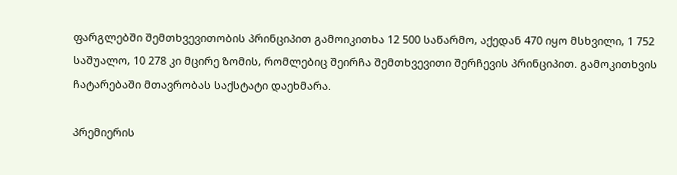ფარგლებში შემთხვევითობის პრინციპით გამოიკითხა 12 500 საწარმო, აქედან 470 იყო მსხვილი, 1 752 საშუალო, 10 278 კი მცირე ზომის, რომლებიც შეირჩა შემთხვევითი შერჩევის პრინციპით. გამოკითხვის ჩატარებაში მთავრობას საქსტატი დაეხმარა.

პრემიერის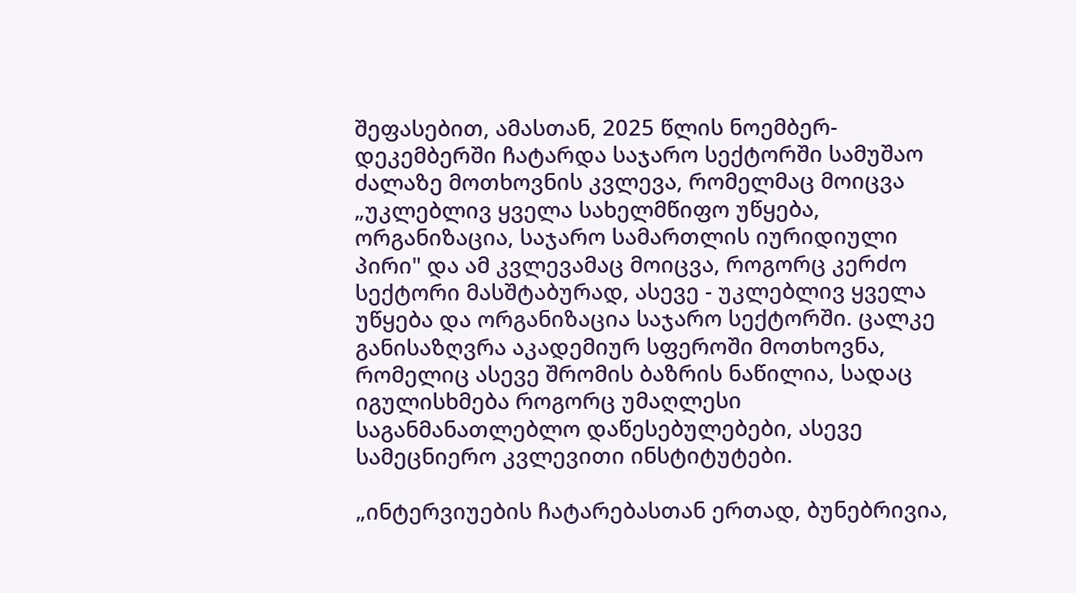შეფასებით, ამასთან, 2025 წლის ნოემბერ-დეკემბერში ჩატარდა საჯარო სექტორში სამუშაო ძალაზე მოთხოვნის კვლევა, რომელმაც მოიცვა „უკლებლივ ყველა სახელმწიფო უწყება, ორგანიზაცია, საჯარო სამართლის იურიდიული პირი" და ამ კვლევამაც მოიცვა, როგორც კერძო სექტორი მასშტაბურად, ასევე - უკლებლივ ყველა უწყება და ორგანიზაცია საჯარო სექტორში. ცალკე განისაზღვრა აკადემიურ სფეროში მოთხოვნა, რომელიც ასევე შრომის ბაზრის ნაწილია, სადაც იგულისხმება როგორც უმაღლესი საგანმანათლებლო დაწესებულებები, ასევე სამეცნიერო კვლევითი ინსტიტუტები.

„ინტერვიუების ჩატარებასთან ერთად, ბუნებრივია,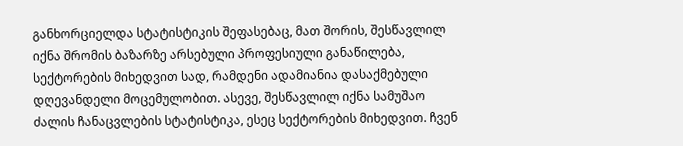განხორციელდა სტატისტიკის შეფასებაც, მათ შორის, შესწავლილ იქნა შრომის ბაზარზე არსებული პროფესიული განაწილება, სექტორების მიხედვით სად, რამდენი ადამიანია დასაქმებული დღევანდელი მოცემულობით. ასევე, შესწავლილ იქნა სამუშაო ძალის ჩანაცვლების სტატისტიკა, ესეც სექტორების მიხედვით. ჩვენ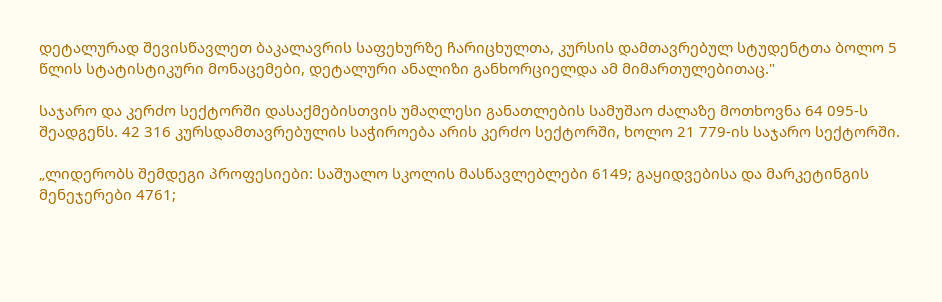დეტალურად შევისწავლეთ ბაკალავრის საფეხურზე ჩარიცხულთა, კურსის დამთავრებულ სტუდენტთა ბოლო 5 წლის სტატისტიკური მონაცემები, დეტალური ანალიზი განხორციელდა ამ მიმართულებითაც."

საჯარო და კერძო სექტორში დასაქმებისთვის უმაღლესი განათლების სამუშაო ძალაზე მოთხოვნა 64 095-ს შეადგენს. 42 316 კურსდამთავრებულის საჭიროება არის კერძო სექტორში, ხოლო 21 779-ის საჯარო სექტორში.

„ლიდერობს შემდეგი პროფესიები: საშუალო სკოლის მასწავლებლები 6149; გაყიდვებისა და მარკეტინგის მენეჯერები 4761;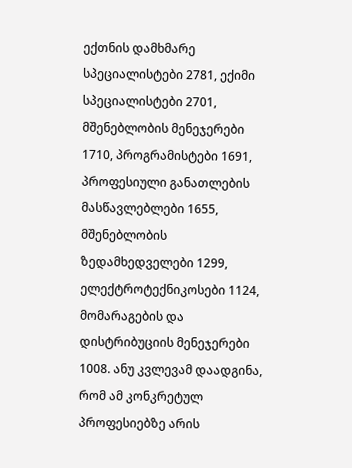ექთნის დამხმარე სპეციალისტები 2781, ექიმი სპეციალისტები 2701, მშენებლობის მენეჯერები 1710, პროგრამისტები 1691, პროფესიული განათლების მასწავლებლები 1655, მშენებლობის ზედამხედველები 1299, ელექტროტექნიკოსები 1124, მომარაგების და დისტრიბუციის მენეჯერები 1008. ანუ კვლევამ დაადგინა, რომ ამ კონკრეტულ პროფესიებზე არის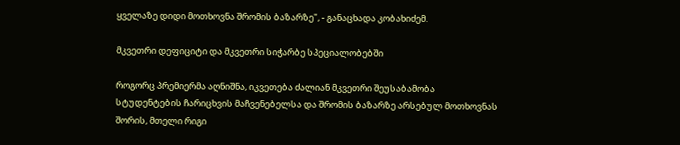ყველაზე დიდი მოთხოვნა შრომის ბაზარზე", - განაცხადა კობახიძემ.

მკვეთრი დეფიციტი და მკვეთრი სიჭარბე სპეციალობებში

როგორც პრემიერმა აღნიშნა, იკვეთება ძალიან მკვეთრი შეუსაბამობა სტუდენტების ჩარიცხვის მაჩვენებელსა და შრომის ბაზარზე არსებულ მოთხოვნას შორის, მთელი რიგი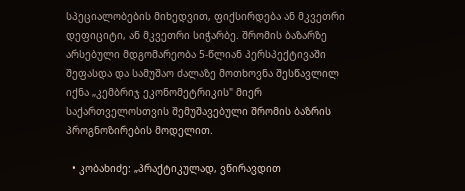სპეციალობების მიხედვით, ფიქსირდება ან მკვეთრი დეფიციტი, ან მკვეთრი სიჭარბე. შრომის ბაზარზე არსებული მდგომარეობა 5-წლიან პერსპექტივაში შეფასდა და სამუშაო ძალაზე მოთხოვნა შესწავლილ იქნა „კემბრიჯ ეკონომეტრიკის" მიერ საქართველოსთვის შემუშავებული შრომის ბაზრის პროგნოზირების მოდელით.

  • კობახიძე: „პრაქტიკულად, ვწირავდით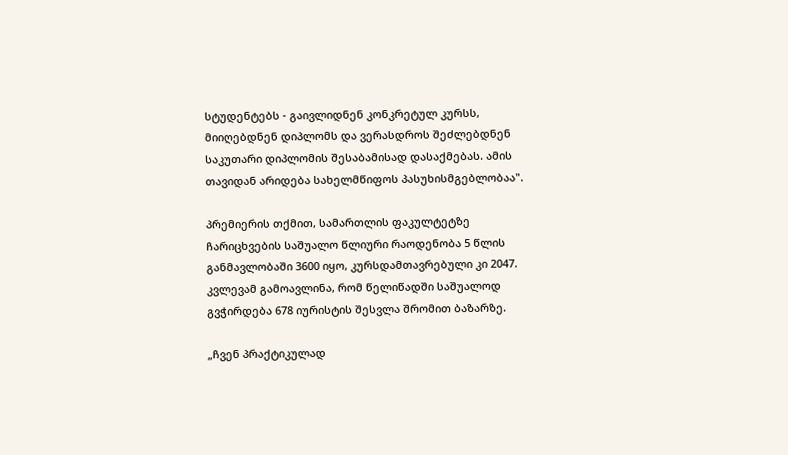სტუდენტებს - გაივლიდნენ კონკრეტულ კურსს, მიიღებდნენ დიპლომს და ვერასდროს შეძლებდნენ საკუთარი დიპლომის შესაბამისად დასაქმებას. ამის თავიდან არიდება სახელმწიფოს პასუხისმგებლობაა".

პრემიერის თქმით, სამართლის ფაკულტეტზე ჩარიცხვების საშუალო წლიური რაოდენობა 5 წლის განმავლობაში 3600 იყო, კურსდამთავრებული კი 2047. კვლევამ გამოავლინა, რომ წელიწადში საშუალოდ გვჭირდება 678 იურისტის შესვლა შრომით ბაზარზე.

„ჩვენ პრაქტიკულად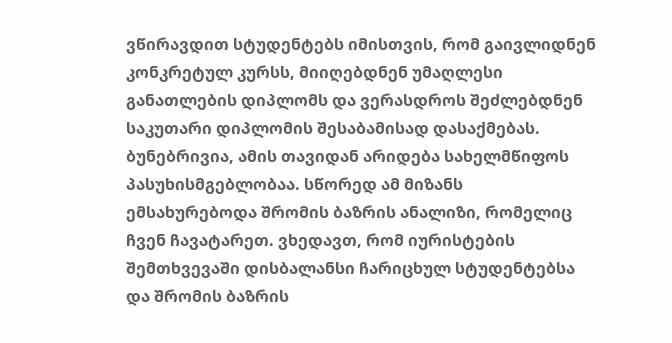ვწირავდით სტუდენტებს იმისთვის, რომ გაივლიდნენ კონკრეტულ კურსს, მიიღებდნენ უმაღლესი განათლების დიპლომს და ვერასდროს შეძლებდნენ საკუთარი დიპლომის შესაბამისად დასაქმებას. ბუნებრივია, ამის თავიდან არიდება სახელმწიფოს პასუხისმგებლობაა. სწორედ ამ მიზანს ემსახურებოდა შრომის ბაზრის ანალიზი, რომელიც ჩვენ ჩავატარეთ. ვხედავთ, რომ იურისტების შემთხვევაში დისბალანსი ჩარიცხულ სტუდენტებსა და შრომის ბაზრის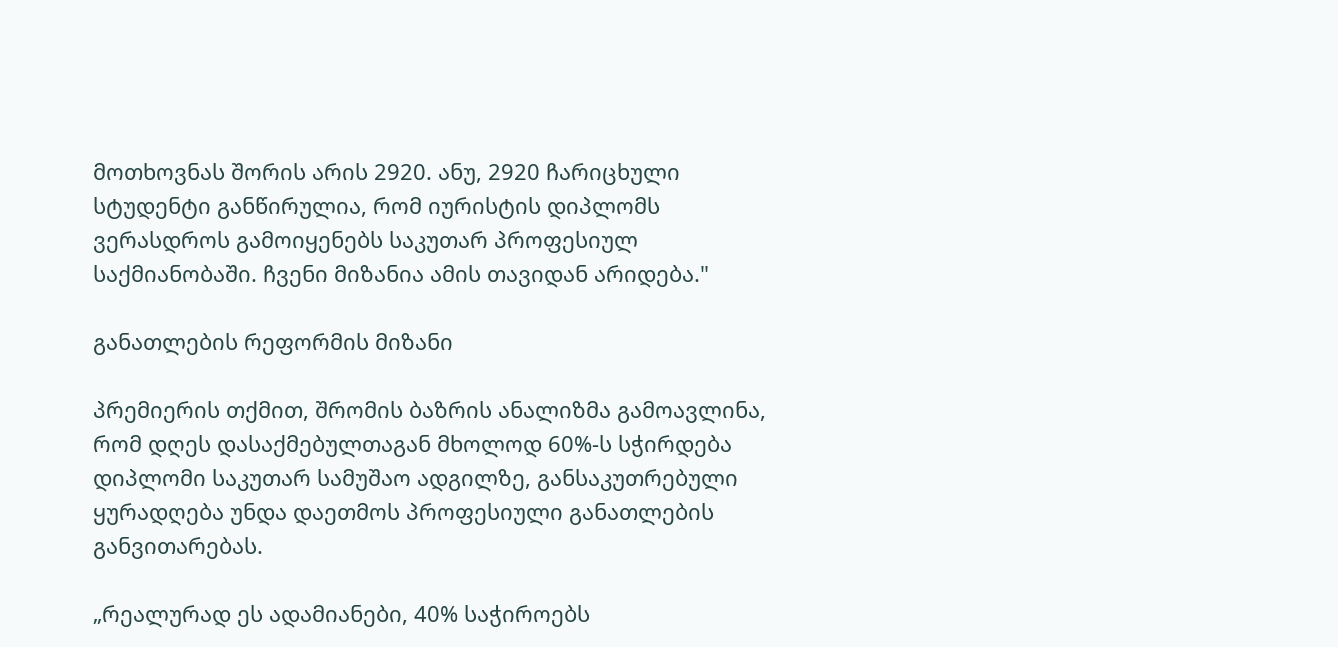მოთხოვნას შორის არის 2920. ანუ, 2920 ჩარიცხული სტუდენტი განწირულია, რომ იურისტის დიპლომს ვერასდროს გამოიყენებს საკუთარ პროფესიულ საქმიანობაში. ჩვენი მიზანია ამის თავიდან არიდება."

განათლების რეფორმის მიზანი

პრემიერის თქმით, შრომის ბაზრის ანალიზმა გამოავლინა, რომ დღეს დასაქმებულთაგან მხოლოდ 60%-ს სჭირდება დიპლომი საკუთარ სამუშაო ადგილზე, განსაკუთრებული ყურადღება უნდა დაეთმოს პროფესიული განათლების განვითარებას.

„რეალურად ეს ადამიანები, 40% საჭიროებს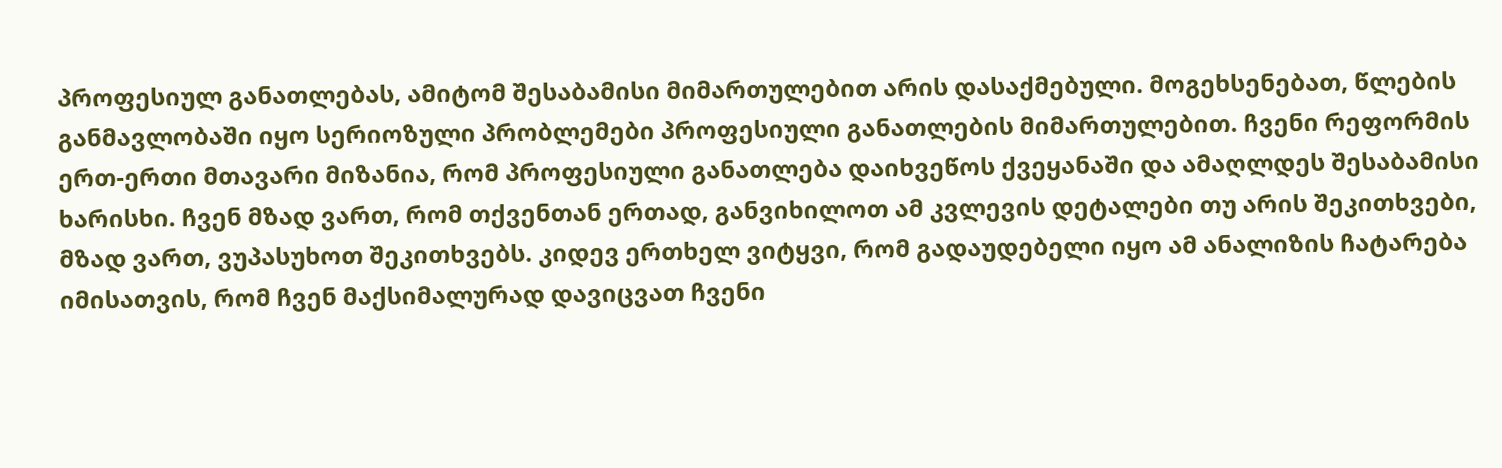პროფესიულ განათლებას, ამიტომ შესაბამისი მიმართულებით არის დასაქმებული. მოგეხსენებათ, წლების განმავლობაში იყო სერიოზული პრობლემები პროფესიული განათლების მიმართულებით. ჩვენი რეფორმის ერთ-ერთი მთავარი მიზანია, რომ პროფესიული განათლება დაიხვეწოს ქვეყანაში და ამაღლდეს შესაბამისი ხარისხი. ჩვენ მზად ვართ, რომ თქვენთან ერთად, განვიხილოთ ამ კვლევის დეტალები თუ არის შეკითხვები, მზად ვართ, ვუპასუხოთ შეკითხვებს. კიდევ ერთხელ ვიტყვი, რომ გადაუდებელი იყო ამ ანალიზის ჩატარება იმისათვის, რომ ჩვენ მაქსიმალურად დავიცვათ ჩვენი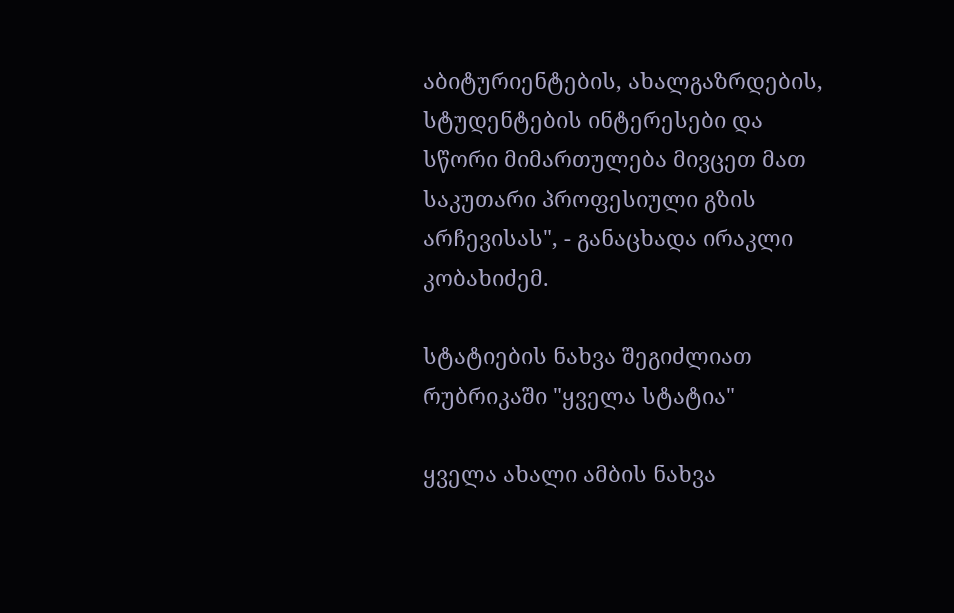აბიტურიენტების, ახალგაზრდების, სტუდენტების ინტერესები და სწორი მიმართულება მივცეთ მათ საკუთარი პროფესიული გზის არჩევისას", - განაცხადა ირაკლი კობახიძემ.

სტატიების ნახვა შეგიძლიათ რუბრიკაში "ყველა სტატია"

ყველა ახალი ამბის ნახვა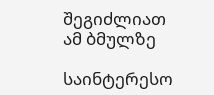შეგიძლიათ ამ ბმულზე

საინტერესო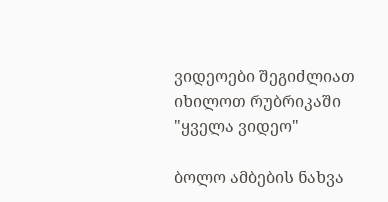ვიდეოები შეგიძლიათ იხილოთ რუბრიკაში "ყველა ვიდეო"

ბოლო ამბების ნახვა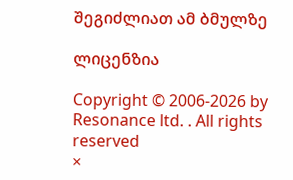შეგიძლიათ ამ ბმულზე

ლიცენზია

Copyright © 2006-2026 by Resonance ltd. . All rights reserved
×